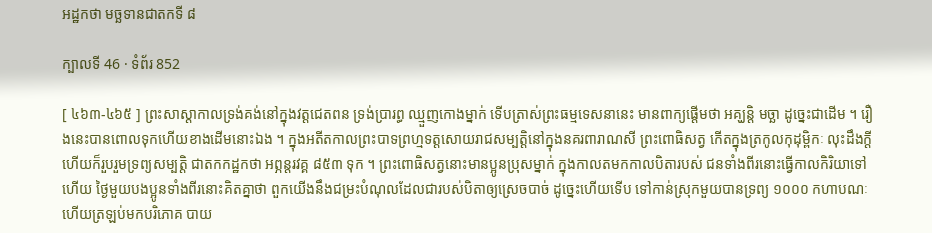អដ្ឋកថា មច្ឆទានជាតកទី ៨

ក្បាលទី 46 · ទំព័រ 852

[ ៤៦៣-៤៦៥ ] ព្រះសាស្តាកាលទ្រង់គង់នៅក្នុងវត្តជេតពន ទ្រង់ប្រារព្ធ ឈ្មួញកោងម្នាក់ ទើបត្រាស់ព្រះធម្មទេសនានេះ មានពាក្យផ្តើមថា អគ្ឃន្តិ មច្ឆា ដូច្នេះជាដើម ។ រឿងនេះបានពោលទុកហើយខាងដើមនោះឯង ។ ក្នុងអតីតកាលព្រះបាទព្រហ្មទត្តសោយរាជសម្បត្តិនៅក្នុងនគរពារាណសី ព្រះពោធិសត្វ កើតក្នុងត្រកូលកុដុម្ពិកៈ លុះដឹងក្តីហើយក៏រួបរួមទ្រព្យសម្បត្តិ ជាតកកដ្ឋកថា អព្ភន្តរវគ្គ ៨៥៣ ទុក ។ ព្រះពោធិសត្វនោះមានប្អូនប្រុសម្នាក់ ក្នុងកាលតមកកាលបិតារបស់ ជនទាំងពីរនោះធ្វើកាលកិរិយាទៅហើយ ថ្ងៃមួយបងប្អូនទាំងពីរនោះគិតគ្នាថា ពួកយើងនឹងជម្រះបំណុលដែលជារបស់បិតាឲ្យស្រេចបាច់ ដូច្នេះហើយទើប ទៅកាន់ស្រុកមួយបានទ្រព្យ ១០០០ កហាបណៈហើយត្រឡប់មកបរិភោគ បាយ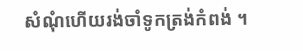សំណុំហើយរង់ចាំទូកត្រង់កំពង់ ។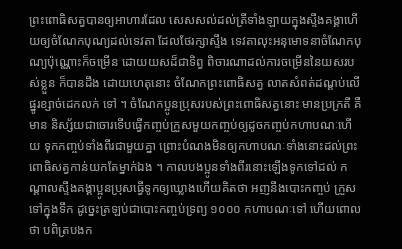ព្រះពោធិសត្វបានឲ្យអាហារដែល សេសសល់ដល់ត្រីទាំងឡាយក្នុងស្ទឹងគង្គាហើយឲ្យចំណែកបុណ្យដល់ទេវតា ដែលថែរក្សាស្ទឹង ទេវតាលុះអនុមោទនាចំណែកបុណ្យប៉ុណ្ណោះក៏ចម្រើន ដោយយសដ៏ជាទិព្វ ពិចារណាដល់ការចម្រើននៃយសរបស់ខ្លួន ក៏បានដឹង ដោយហេតុនោះ ចំណែកព្រះពោធិសត្វ លាតសំពត់ដណ្តប់លើផ្នូរខ្សាច់ដេកលក់ ទៅ ។ ចំណែកប្អូនប្រុសរបស់ព្រះពោធិសត្វនោះ មានប្រក្រតី គឺមាន និស្ស័យជាចោរទើបធ្វើកញ្ចប់ក្រួសមួយកញ្ចប់ឲ្យដូចកញ្ចប់កហាបណៈហើយ ទុកកញ្ចប់ទាំងពីរជាមួយគ្នា ព្រោះបំណងមិនឲ្យកហាបណៈទាំងនោះដល់ព្រះ ពោធិសត្វកាន់យកតែម្នាក់ឯង ។ កាលបងប្អូនទាំងពីរនោះឡើងទូកទៅដល់ កណ្តាលស្ទឹងគង្គាប្អូនប្រុសធ្វើទូកឲ្យឃ្លោងហើយគិតថា អញនឹងបោះកញ្ចប់ ក្រួសទៅក្នុងទឹក ដូច្នេះត្រឡប់ជាបោះកញ្ចប់ទ្រព្យ ១០០០ កហាបណៈទៅ ហើយពោលថា បពិត្របងក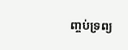ញ្ចប់ទ្រព្យ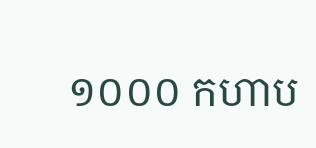១០០០ កហាប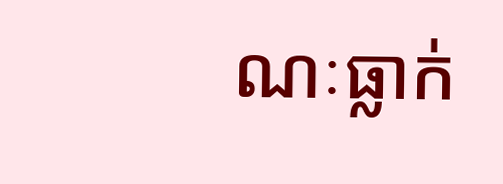ណៈធ្លាក់